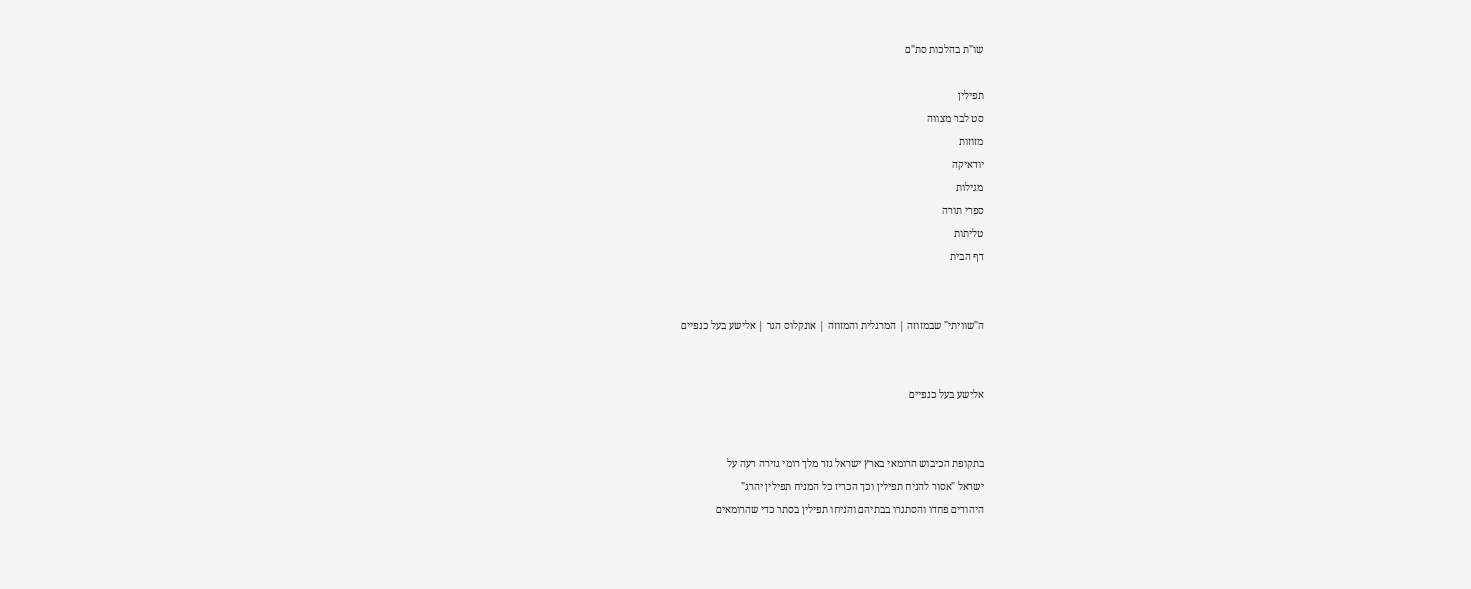שו"ת בהלכות סת"ם

תפילין
סט לבר מצווה
מזוזות
יודאיקה
מגילות
ספרי תורה
טליתות
דף הבית


ה"שוויתי" שבמזוזה | המרגלית והמזוזה | אונקלוס הגר | אלישע בעל כנפיים


אלישע בעל כנפיים


בתקופת הכיבוש הרומאי בארץ ישראל גזר מלך רומי גזירה רעה על
ישראל "אסור להניח תפילין וכך הכריז כל המניח תפילין יהרג"
היהודים פחדו והסתגרו בבתיהם והניחו תפילין בסתר כדי שהרומאים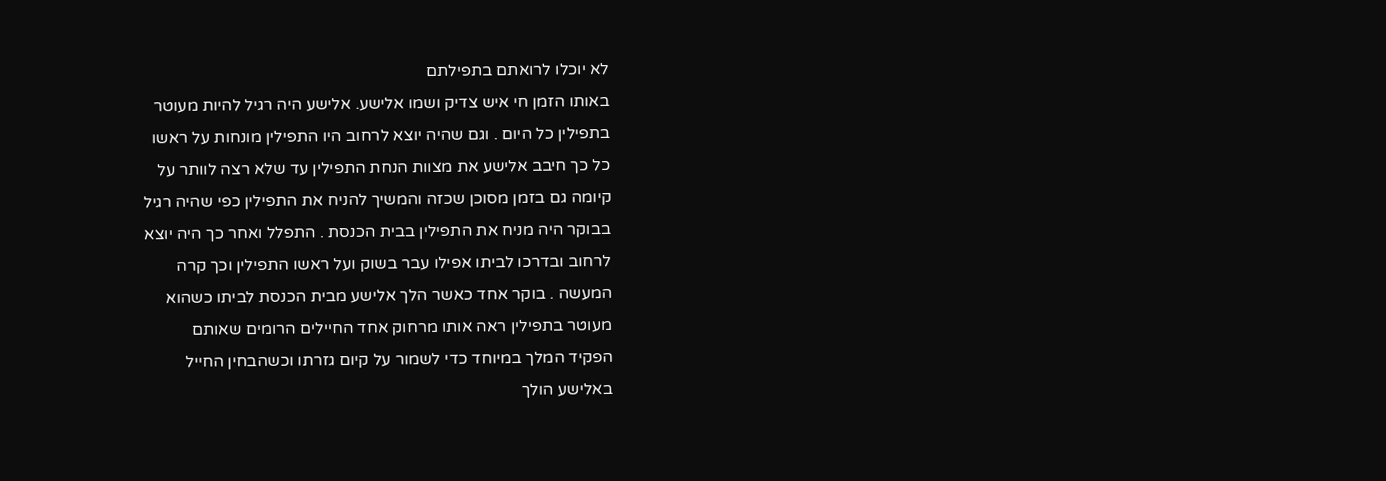לא יוכלו לרואתם בתפילתם
באותו הזמן חי איש צדיק ושמו אלישע. אלישע היה רגיל להיות מעוטר
בתפילין כל היום . וגם שהיה יוצא לרחוב היו התפילין מונחות על ראשו
כל כך חיבב אלישע את מצוות הנחת התפילין עד שלא רצה לוותר על
קיומה גם בזמן מסוכן שכזה והמשיך להניח את התפילין כפי שהיה רגיל
בבוקר היה מניח את התפילין בבית הכנסת . התפלל ואחר כך היה יוצא
לרחוב ובדרכו לביתו אפילו עבר בשוק ועל ראשו התפילין וכך קרה
המעשה . בוקר אחד כאשר הלך אלישע מבית הכנסת לביתו כשהוא
מעוטר בתפילין ראה אותו מרחוק אחד החיילים הרומים שאותם
הפקיד המלך במיוחד כדי לשמור על קיום גזרתו וכשהבחין החייל
באלישע הולך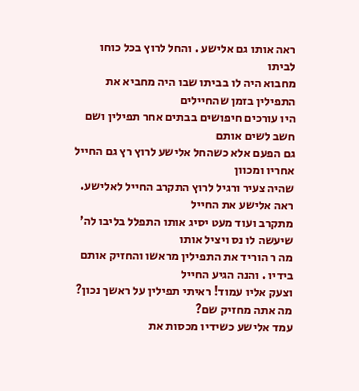ראה אותו גם אלישע . והחל לרוץ בכל כוחו לביתו
מחבוא היה לו בביתו שבו היה מחביא את התפילין בזמן שהחיילים
היו עורכים חיפושים בבתים אחר תפילין ושם חשב לשים אותם
גם הפעם אלא כשהחל אלישע לרוץ רץ גם החייל אחריו ומכוון
שהיה צעיר ורגיל לרוץ התקרב החייל לאלישע. ראה אלישע את החייל
מתקרב ועוד מעט יסיג אותו התפלל בליבו לה' שיעשה לו נס ויציל אותו
מה ר הוריד את התפילין מראשו והחזיק אותם בידיו . והנה הגיע החייל
וצעק אליו עמוד! ראיתי תפילין על ראשך נכון? מה אתה מחזיק שם?
עמד אלישע כשידיו מכסות את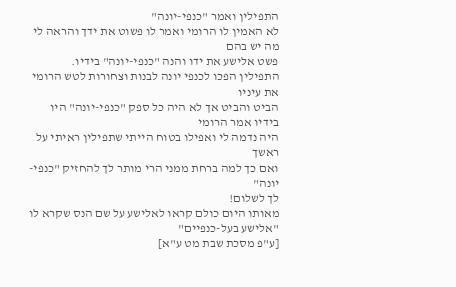התפילין ואמר "כנפי-יונה"
לא האמין לו הרומי ואמר לו פשוט את ידך והראה לי מה יש בהם
פשט אלישע את ידו והנה "כנפי-יונה" בידיו.
התפילין הפכו לכנפי יונה לבנות וצחורות לטש הרומי את עיניו
הביט והביט אך לא היה כל ספק "כנפי-יונה" היו בידיו אמר הרומי
היה נדמה לי ואפילו בטוח הייתי שתפילין ראיתי על ראשך
ואם כך למה ברחת ממני הרי מותר לך להחזיק "כנפי-יונה"
לך לשלום!
מאותו היום כולם קראו לאלישע על שם הנס שקרא לו
"אלישע בעל-כנפיים"
[ע"פ מסכת שבת מט ע"א]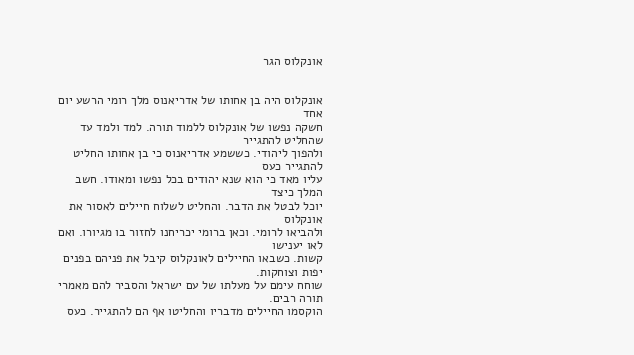אונקלוס הגר


אונקלוס היה בן אחותו של אדריאנוס מלך רומי הרשע יום אחד
חשקה נפשו של אונקלוס ללמוד תורה. למד ולמד עד שהחליט להתגייר
ולהפוך ליהודי. כששמע אדריאנוס כי בן אחותו החליט להתגייר כעס
עליו מאד כי הוא שנא יהודים בכל נפשו ומאודו. חשב המלך כיצד
יוכל לבטל את הדבר. והחליט לשלוח חיילים לאסור את אונקלוס
ולהביאו לרומי. וכאן ברומי יכריחנו לחזור בו מגיורו. ואם לאו יענישו
קשות. כשבאו החיילים לאונקלוס קיבל את פניהם בפנים יפות וצוחקות.
שוחח עימם על מעלתו של עם ישראל והסביר להם מאמרי תורה רבים.
הוקסמו החיילים מדבריו והחליטו אף הם להתגייר. כעס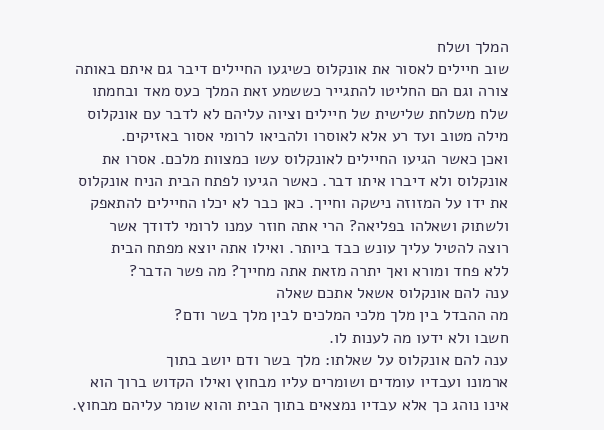המלך ושלח
שוב חיילים לאסור את אונקלוס כשיגעו החיילים דיבר גם איתם באותה
צורה וגם הם החליטו להתגייר כששמע זאת המלך כעס מאד ובחמתו
שלח משלחת שלישית של חיילים וציוה עליהם לא לדבר עם אונקלוס
מילה מטוב ועד רע אלא לאוסרו ולהביאו לרומי אסור באזיקים.
ואכן כאשר הגיעו החיילים לאונקלוס עשו כמצוות מלכם. אסרו את
אונקלוס ולא דיברו איתו דבר. כאשר הגיעו לפתח הבית הניח אונקלוס
את ידו על המזוזה נישקה וחייך. כאן כבר לא יכלו החיילים להתאפק
ולשתוק ושאלהו בפליאה? הרי אתה חוזר עמנו לרומי לדודך אשר
רוצה להטיל עליך עונש כבד ביותר. ואילו אתה יוצא מפתח הבית
ללא פחד ומורא ואך יתרה מזאת אתה מחייך? מה פשר הדבר?
ענה להם אונקלוס אשאל אתכם שאלה
מה ההבדל בין מלך מלכי המלכים לבין מלך בשר ודם?
חשבו ולא ידעו מה לענות לו.
ענה להם אונקלוס על שאלתו: מלך בשר ודם יושב בתוך
ארמונו ועבדיו עומדים ושומרים עליו מבחוץ ואילו הקדוש ברוך הוא
אינו נוהג כך אלא עבדיו נמצאים בתוך הבית והוא שומר עליהם מבחוץ.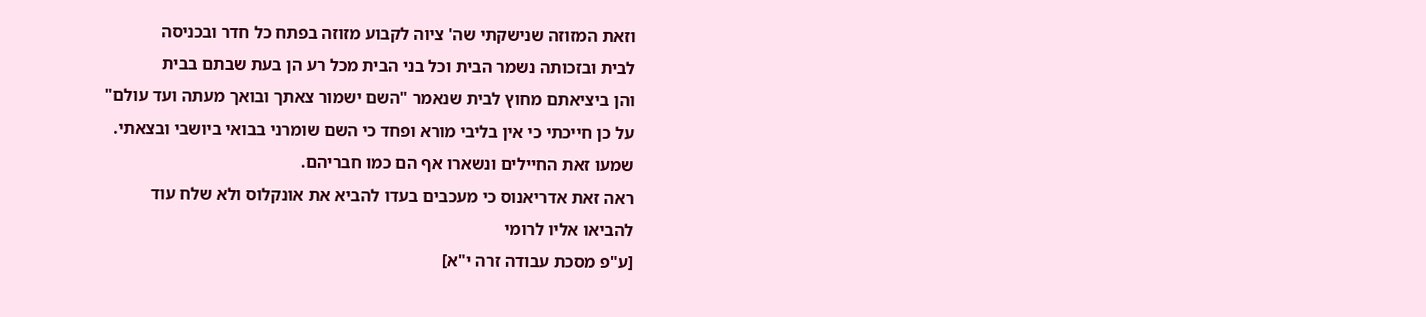וזאת המזוזה שנישקתי שה' ציוה לקבוע מזוזה בפתח כל חדר ובכניסה
לבית ובזכותה נשמר הבית וכל בני הבית מכל רע הן בעת שבתם בבית
והן ביציאתם מחוץ לבית שנאמר "השם ישמור צאתך ובואך מעתה ועד עולם"
על כן חייכתי כי אין בליבי מורא ופחד כי השם שומרני בבואי ביושבי ובצאתי.
שמעו זאת החיילים ונשארו אף הם כמו חבריהם.
ראה זאת אדריאנוס כי מעכבים בעדו להביא את אונקלוס ולא שלח עוד
להביאו אליו לרומי
[ע"פ מסכת עבודה זרה י"א]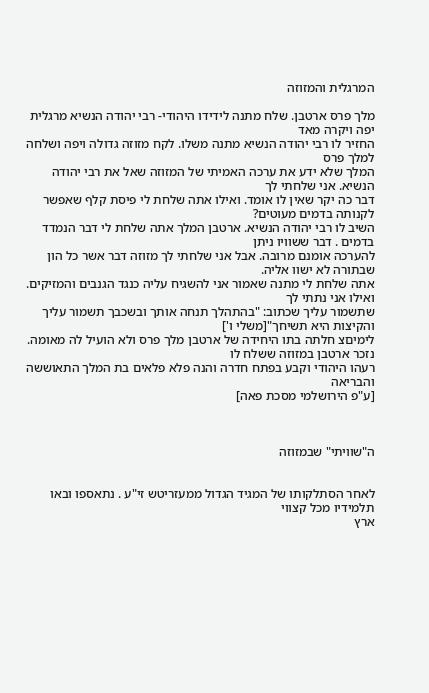המרגלית והמזוזה

מלך פרס ארטבן. שלח מתנה לידידו היהודי- רבי יהודה הנשיא מרגלית יפה ויקרה מאד
החזיר לו רבי יהודה הנשיא מתנה משלו. לקח מזוזה גדולה ויפה ושלחה למלך פרס
המלך שלא ידע את ערכה האמיתי של המזוזה שאל את רבי יהודה הנשיא. אני שלחתי לך
דבר כה יקר שאין לו אומד. ואילו אתה שלחת לי פיסת קלף שאפשר לקנותה בדמים מעוטים?
השיב לו רבי יהודה הנשיא. ארטבן המלך אתה שלחת לי דבר הנמדד בדמים . דבר ששוויו ניתן
להערכה אומנם מרובה. אבל אני שלחתי לך מזוזה דבר אשר כל הון שבתורה לא ישוו אליה.
אתה שלחת לי מתנה שאמור אני להשגיח עליה כנגד הגנבים והמזיקים. ואילו אני נתתי לך
שתשמור עליך שכתוב: "בהתהלך תנחה אותך ובשכבך תשמור עליך והקיצות היא תשיחך"[משלי ו']
לימיםצ חלתה בתו היחידה של ארטבן מלך פרס ולא הועיל לה מאומה. נזכר ארטבן במזוזה ששלח לו
רעהו היהודי וקבע בפתח חדרה והנה פלא פלאים בת המלך התאוששה והבריאה
[ע"פ הירושלמי מסכת פאה]



ה"שוויתי" שבמזוזה


לאחר הסתלקותו של המגיד הגדול ממעזריטש זי"ע . נתאספו ובאו תלמידיו מכל קצווי
ארץ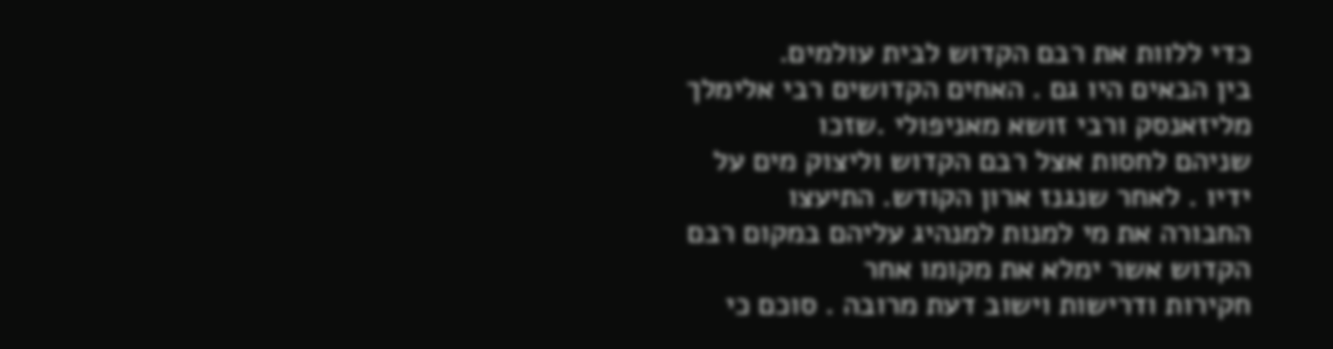כדי ללוות את רבם הקדוש לבית עולמים.
בין הבאים היו גם . האחים הקדושים רבי אלימלך מליזאנסק ורבי זושא מאניפולי .שזכו
שניהם לחסות אצל רבם הקדוש וליצוק מים על ידיו . לאחר שנגנז ארון הקודש. התיעצו
החבורה את מי למנות למנהיג עליהם במקום רבם הקדוש אשר ימלא את מקומו אחר
חקירות ודרישות וישוב דעת מרובה . סוכם כי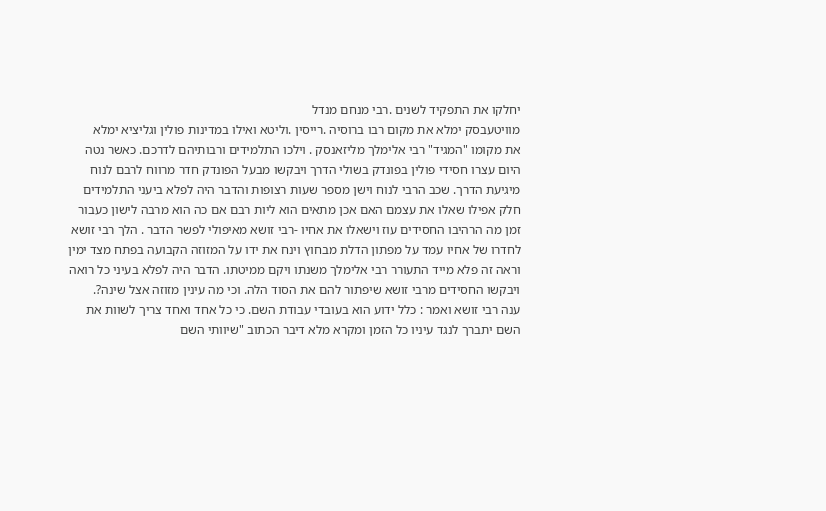יחלקו את התפקיד לשנים .רבי מנחם מנדל
מוויטעבסק ימלא את מקום רבו ברוסיה .רייסין .וליטא ואילו במדינות פולין וגליציא ימלא
את מקומו "המגיד" רבי אלימלך מליזאנסק . וילכו התלמידים ורבותיהם לדרכם. כאשר נטה
היום עצרו חסידי פולין בפונדק בשולי הדרך ויבקשו מבעל הפונדק חדר מרווח לרבם לנוח
מיגיעת הדרך. שכב הרבי לנוח וישן מספר שעות רצופות והדבר היה לפלא ביעני התלמידים
חלק אפילו שאלו את עצמם האם אכן מתאים הוא ליות רבם אם כה הוא מרבה לישון כעבור
זמן מה הרהיבו החסידים עוז וישאלו את אחיו -רבי זושא מאיפולי לפשר הדבר . הלך רבי זושא
לחדרו של אחיו עמד על מפתון הדלת מבחוץ וינח את ידו על המזוזה הקבועה בפתח מצד ימין
וראה זה פלא מייד התעורר רבי אלימלך משנתו ויקם ממיטתו. הדבר היה לפלא בעיני כל רואה
ויבקשו החסידים מרבי זושא שיפתור להם את הסוד הלה. וכי מה עינין מזוזה אצל שינה?.
ענה רבי זושא ואמר : כלל ידוע הוא בעובדי עבודת השם. כי כל אחד ואחד צריך לשוות את
השם יתברך לנגד עיניו כל הזמן ומקרא מלא דיבר הכתוב "שיוותי השם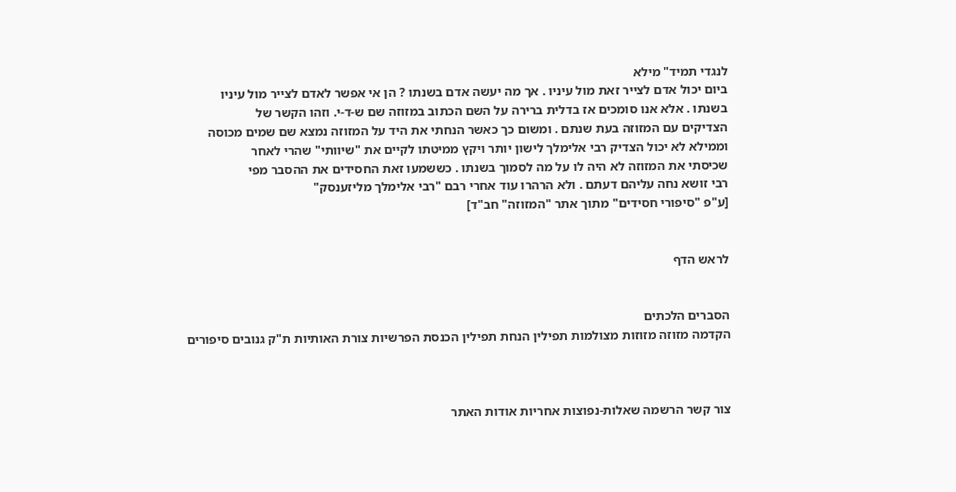לנגדי תמיד" מילא
ביום יכול אדם לצייר זאת מול עיניו . אך מה יעשה אדם בשנתו ? הן אי אפשר לאדם לצייר מול עיניו
בשנתו . אלא אנו סומכים אז בדלית ברירה על השם הכתוב במזוזה שם ש-ד-י. וזהו הקשר של
הצדיקים עם המזוזה בעת שנתם . ומשום כך כאשר הנחתי את היד על המזוזה נמצא שם שמים מכוסה
וממילא לא יכול הצדיק רבי אלימלך לישון יותר ויקץ ממיטתו לקיים את "שיוותי" שהרי לאחר
שכיסתי את המזוזה לא היה לו על מה לסמוך בשנתו . כששמעו זאת החסידים את ההסבר מפי
רבי זושא נחה עליהם דעתם . ולא הרהרו עוד אחרי רבם "רבי אלימלך מליזענסק"
[ע"פ "סיפורי חסידים" מתוך אתר "המזוזה" חב"ד]


לראש הדף


הסברים הלכתים
הקדמה מזוזה מזוזות מצולמות תפילין הנחת תפילין הכנסת הפרשיות צורת האותיות ת"ק גנובים סיפורים



צור קשר הרשמה שאלות-נפוצות אחריות אודות האתר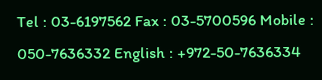Tel : 03-6197562 Fax : 03-5700596 Mobile : 050-7636332 English : +972-50-7636334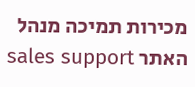מכירות תמיכה מנהל האתר sales support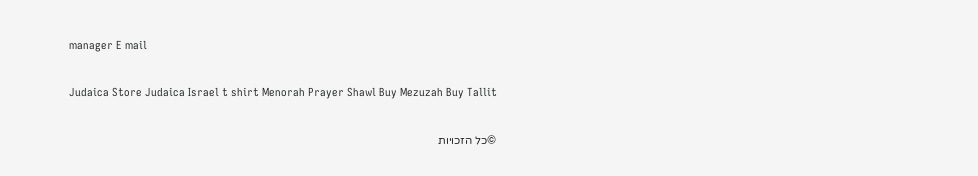manager E mail

Judaica Store Judaica Israel t shirt Menorah Prayer Shawl Buy Mezuzah Buy Tallit

©כל הזכויות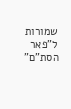שמורות ל"פאר הסת"ם"